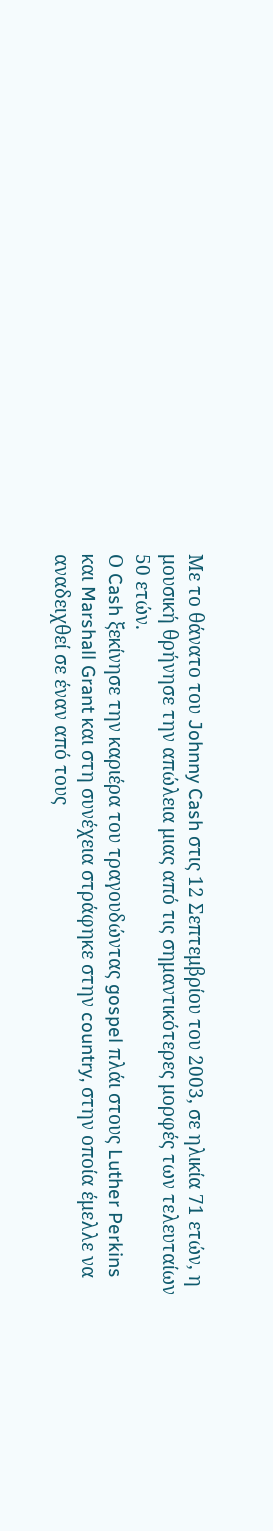Με το θάνατο του Johnny Cash στις 12 Σεπτεμβρίου του 2003, σε ηλικία 71 ετών, η μουσική θρήνησε την απώλεια μιας από τις σημαντικότερες μορφές των τελευταίων 50 ετών.
Ο Cash ξεκίνησε την καριέρα του τραγουδώντας gospel πλάι στους Luther Perkins και Marshall Grant και στη συνέχεια στράφηκε στην country, στην οποία έμελλε να αναδειχθεί σε έναν από τους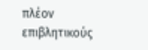πλέον επιβλητικούς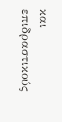και επιδραστικούς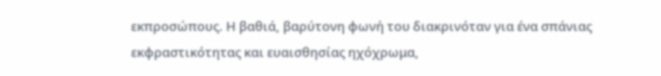εκπροσώπους. Η βαθιά, βαρύτονη φωνή του διακρινόταν για ένα σπάνιας εκφραστικότητας και ευαισθησίας ηχόχρωμα,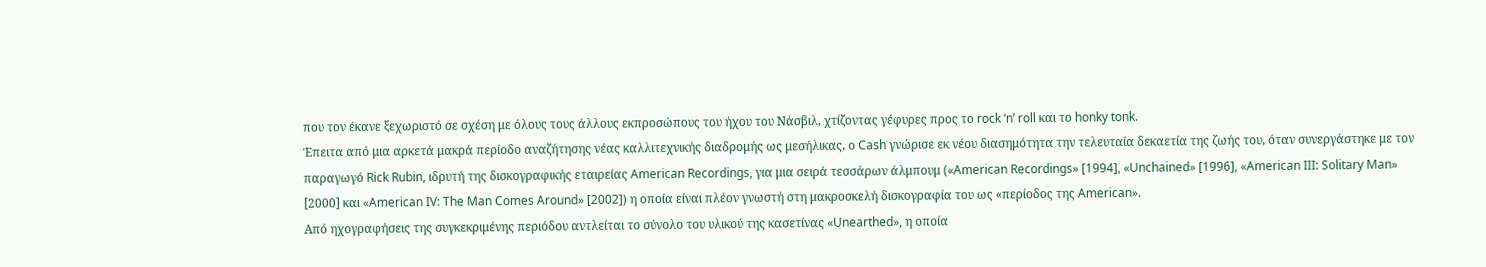που τον έκανε ξεχωριστό σε σχέση με όλους τους άλλους εκπροσώπους του ήχου του Νάσβιλ, χτίζοντας γέφυρες προς το rock ‘n’ roll και το honky tonk.
Έπειτα από μια αρκετά μακρά περίοδο αναζήτησης νέας καλλιτεχνικής διαδρομής ως μεσήλικας, ο Cash γνώρισε εκ νέου διασημότητα την τελευταία δεκαετία της ζωής του, όταν συνεργάστηκε με τον παραγωγό Rick Rubin, ιδρυτή της δισκογραφικής εταιρείας American Recordings, για μια σειρά τεσσάρων άλμπουμ («American Recordings» [1994], «Unchained» [1996], «American III: Solitary Man» [2000] και «American IV: The Man Comes Around» [2002]) η οποία είναι πλέον γνωστή στη μακροσκελή δισκογραφία του ως «περίοδος της American».
Από ηχογραφήσεις της συγκεκριμένης περιόδου αντλείται το σύνολο του υλικού της κασετίνας «Unearthed», η οποία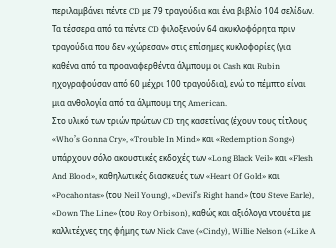περιλαμβάνει πέντε CD με 79 τραγούδια και ένα βιβλίο 104 σελίδων. Τα τέσσερα από τα πέντε CD φιλοξενούν 64 ακυκλοφόρητα πριν τραγούδια που δεν «χώρεσαν» στις επίσημες κυκλοφορίες (για καθένα από τα προαναφερθέντα άλμπουμ οι Cash και Rubin ηχογραφούσαν από 60 μέχρι 100 τραγούδια), ενώ το πέμπτο είναι μια ανθολογία από τα άλμπουμ της American.
Στο υλικό των τριών πρώτων CD της κασετίνας (έχουν τους τίτλους «Who’s Gonna Cry», «Trouble In Mind» και «Redemption Song») υπάρχουν σόλο ακουστικές εκδοχές των «Long Black Veil» και «Flesh And Blood», καθηλωτικές διασκευές των «Heart Of Gold» και «Pocahontas» (του Neil Young), «Devil’s Right hand» (του Steve Earle), «Down The Line» (του Roy Orbison), καθώς και αξιόλογα ντουέτα με καλλιτέχνες της φήμης των Nick Cave («Cindy), Willie Nelson («Like A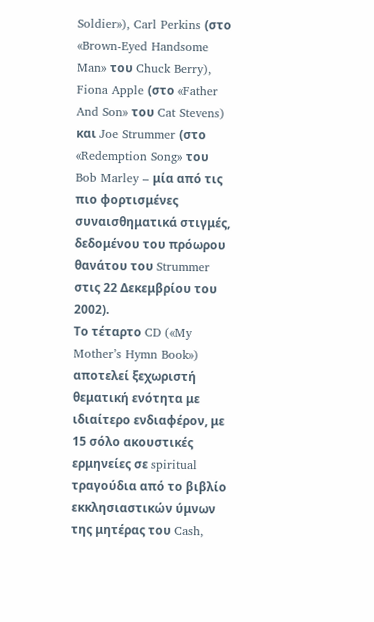Soldier»), Carl Perkins (στο «Brown-Eyed Handsome Man» του Chuck Berry), Fiona Apple (στο «Father And Son» του Cat Stevens) και Joe Strummer (στο «Redemption Song» του Bob Marley – μία από τις πιο φορτισμένες συναισθηματικά στιγμές, δεδομένου του πρόωρου θανάτου του Strummer στις 22 Δεκεμβρίου του 2002).
Το τέταρτο CD («My Mother’s Hymn Book») αποτελεί ξεχωριστή θεματική ενότητα με ιδιαίτερο ενδιαφέρον, με 15 σόλο ακουστικές ερμηνείες σε spiritual τραγούδια από το βιβλίο εκκλησιαστικών ύμνων της μητέρας του Cash,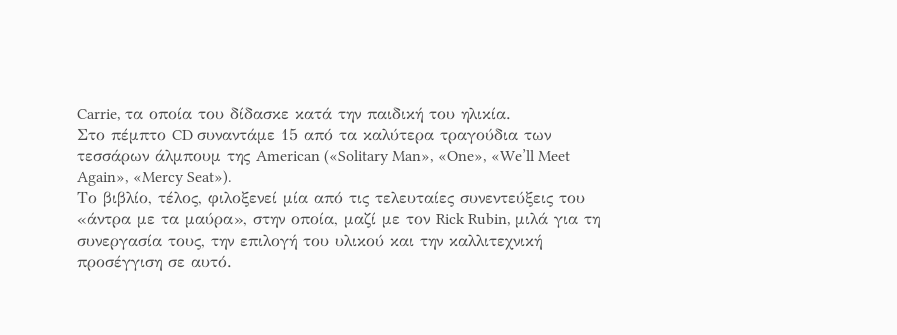Carrie, τα οποία του δίδασκε κατά την παιδική του ηλικία.
Στο πέμπτο CD συναντάμε 15 από τα καλύτερα τραγούδια των τεσσάρων άλμπουμ της American («Solitary Man», «One», «We’ll Meet Again», «Mercy Seat»).
Το βιβλίο, τέλος, φιλοξενεί μία από τις τελευταίες συνεντεύξεις του «άντρα με τα μαύρα», στην οποία, μαζί με τον Rick Rubin, μιλά για τη συνεργασία τους, την επιλογή του υλικού και την καλλιτεχνική προσέγγιση σε αυτό.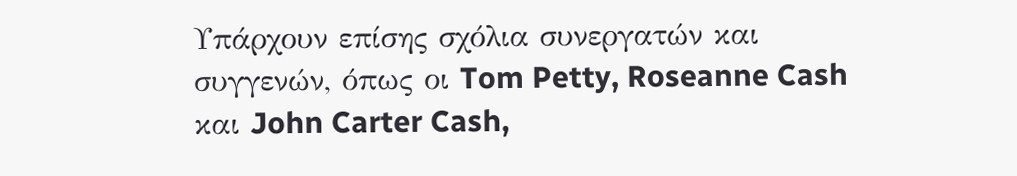Υπάρχουν επίσης σχόλια συνεργατών και συγγενών, όπως οι Tom Petty, Roseanne Cash και John Carter Cash,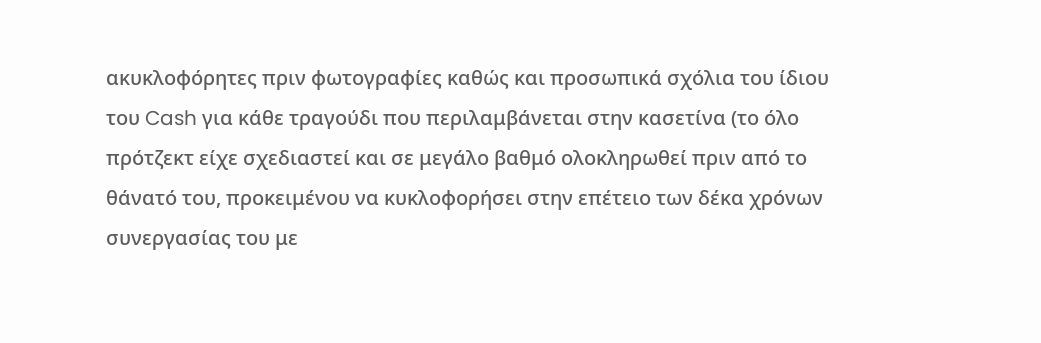ακυκλοφόρητες πριν φωτογραφίες καθώς και προσωπικά σχόλια του ίδιου του Cash για κάθε τραγούδι που περιλαμβάνεται στην κασετίνα (το όλο πρότζεκτ είχε σχεδιαστεί και σε μεγάλο βαθμό ολοκληρωθεί πριν από το θάνατό του, προκειμένου να κυκλοφορήσει στην επέτειο των δέκα χρόνων συνεργασίας του με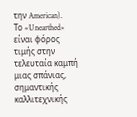την American).
Το «Unearthed» είναι φόρος τιμής στην τελευταία καμπή μιας σπάνιας, σημαντικής καλλιτεχνικής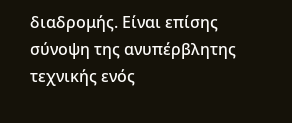διαδρομής. Είναι επίσης σύνοψη της ανυπέρβλητης τεχνικής ενός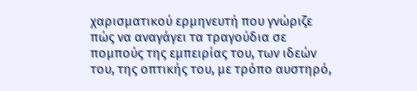χαρισματικού ερμηνευτή που γνώριζε πώς να αναγάγει τα τραγούδια σε πομπούς της εμπειρίας του, των ιδεών του, της οπτικής του, με τρόπο αυστηρό,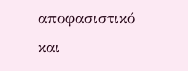αποφασιστικό και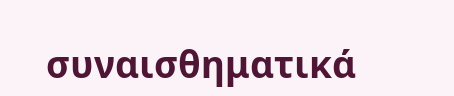συναισθηματικά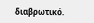διαβρωτικό.